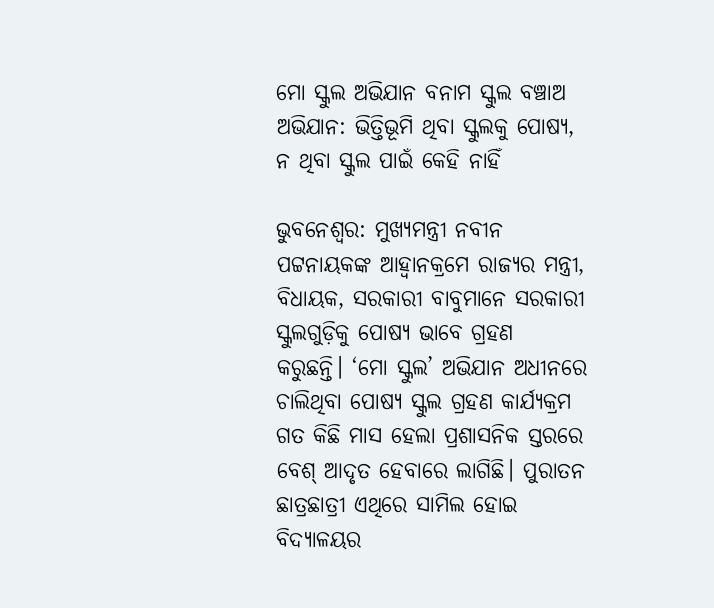ମୋ ସ୍କୁଲ ଅଭିଯାନ ବନାମ ସ୍କୁଲ ବଞ୍ଚାଅ ଅଭିଯାନ: ଭିତ୍ତିଭୂମି ଥିବା ସ୍କୁଲକୁ ପୋଷ୍ୟ, ନ ଥିବା ସ୍କୁଲ ପାଇଁ କେହି ନାହିଁ

ଭୁବନେଶ୍ବର: ମୁଖ୍ୟମନ୍ତ୍ରୀ ନବୀନ ପଟ୍ଟନାୟକଙ୍କ ଆହ୍ବାନକ୍ରମେ ରାଜ୍ୟର ମନ୍ତ୍ରୀ, ବିଧାୟକ, ସରକାରୀ ବାବୁମାନେ ସରକାରୀ ସ୍କୁଲଗୁଡ଼ିକୁ ପୋଷ୍ୟ ଭାବେ ଗ୍ରହଣ କରୁଛନ୍ତି। ‘ମୋ ସ୍କୁଲ’ ଅଭିଯାନ ଅଧୀନରେ ଚାଲିଥିବା ପୋଷ୍ୟ ସ୍କୁଲ ଗ୍ରହଣ କାର୍ଯ୍ୟକ୍ରମ ଗତ କିଛି ମାସ ହେଲା ପ୍ରଶାସନିକ ସ୍ତରରେ ବେଶ୍‌ ଆଦୃତ ହେବାରେ ଲାଗିଛି। ପୁରାତନ ଛାତ୍ରଛାତ୍ରୀ ଏଥିରେ ସାମିଲ ହୋଇ ବିଦ୍ୟାଳୟର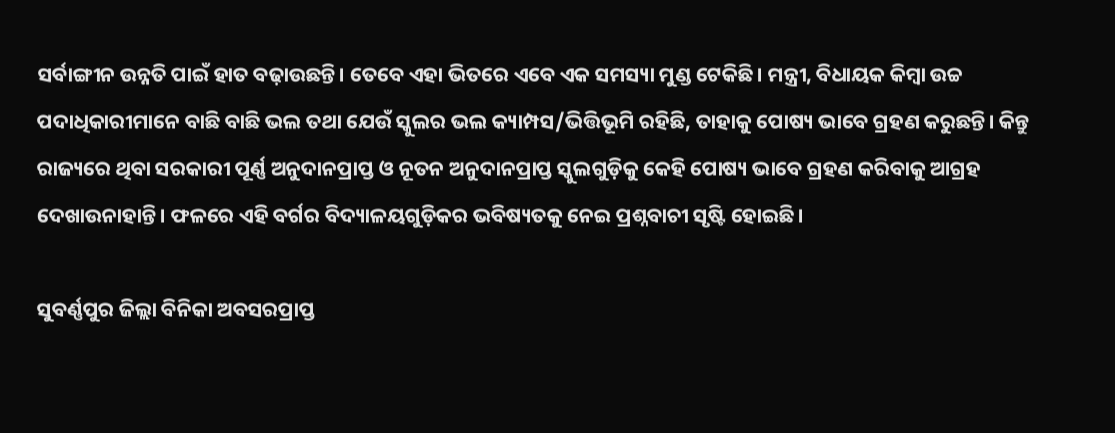ସର୍ବାଙ୍ଗୀନ ଉନ୍ନତି ପାଇଁ ହାତ ବଢ଼ା‌ଉଛନ୍ତି। ତେବେ ଏହା ଭିତରେ ଏବେ ଏକ ସମସ୍ୟା ମୁଣ୍ଡ ଟେକିଛି। ମନ୍ତ୍ରୀ, ବିଧାୟକ କିମ୍ବା ଉଚ୍ଚ ପଦାଧିକାରୀମାନେ ବାଛି ବାଛି ଭଲ ତଥା ଯେଉଁ ସ୍କୁଲର ଭଲ କ୍ୟାମ୍ପସ/ଭିତ୍ତିଭୂମି ରହିଛି, ତାହାକୁ ପୋଷ୍ୟ ଭାବେ ଗ୍ରହଣ କରୁଛନ୍ତି। କିନ୍ତୁ ରାଜ୍ୟ‌ରେ ଥିବା ସରକାରୀ ପୂର୍ଣ୍ଣ ଅନୁଦାନପ୍ରାପ୍ତ ଓ ନୂତନ ଅନୁଦାନପ୍ରାପ୍ତ ସ୍କୁଲଗୁଡ଼ିକୁ କେହି ପୋଷ୍ୟ ଭାବେ ଗ୍ରହଣ କରିବାକୁ ଆଗ୍ରହ ଦେଖାଉନାହାନ୍ତି। ଫଳରେ ଏହି ବର୍ଗର ବିଦ୍ୟାଳୟଗୁଡ଼ିକର ଭବିଷ୍ୟତକୁ ନେଇ ପ୍ରଶ୍ନବାଚୀ ସୃଷ୍ଟି ହୋଇଛି।

ସୁବର୍ଣ୍ଣପୁର ଜିଲ୍ଲା ବିନିକା ଅବସରପ୍ରାପ୍ତ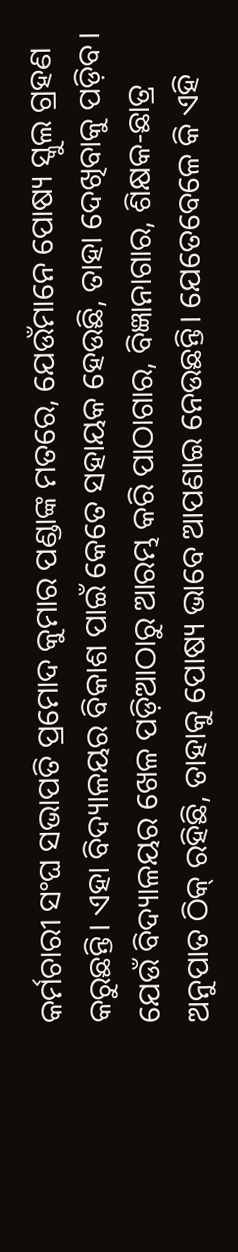କର୍ମଚାରୀ ସଂଘ ସଭାପତି ପ୍ରମୋଦ କୁମାର ପଣ୍ଡାଙ୍କ ମତରେ, ଯେଉଁମାନେ ପୋଷ୍ୟ ସ୍କୁଲ ଗ୍ରହଣ କରୁଛନ୍ତି। ଏହା ବିଦ୍ୟାଳୟର ବିକାଶ ପାଇଁ କେତେ ସହାୟକ ହେଉଛି, ତାହା ଦେଖିବାକୁ ପଡ଼ିବ। ଯେଉଁ ବିଦ୍ୟାଳୟର ଖେଳ ପଡ଼ିଆଠାରୁ ଆରମ୍ଭ କରି ପାଠାଗାର, ବିଜ୍ଞାନାଗାର, ଶିକ୍ଷକ-ଛାତ୍ର ଅନୁପାତ ଠିକ୍‌ ରହିଛି, ତାହାକୁ ପୋଷ୍ୟ ଭାବେ ଆପଣାଇ ନେଉଛନ୍ତି। ଯେତେବେଳେ କି ଏହି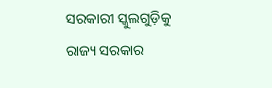ସରକାରୀ ସ୍କୁଲଗୁଡ଼ିକୁ ରାଜ୍ୟ ସରକାର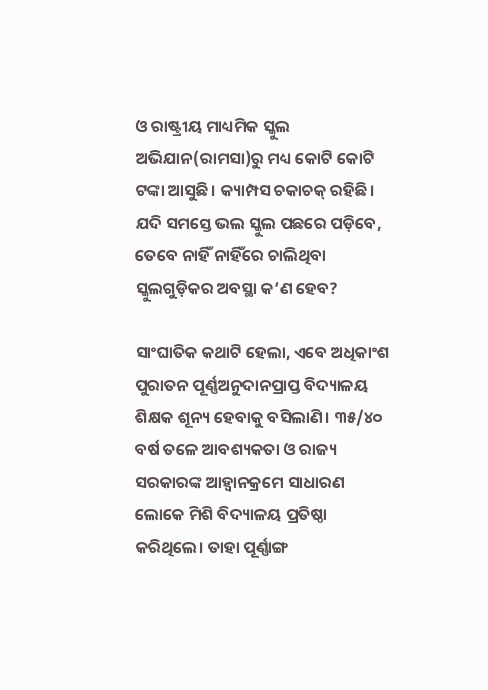ଓ ରାଷ୍ଟ୍ରୀୟ ମାଧ୍ୟମିକ ସ୍କୁଲ ଅଭିଯାନ(ରାମସା)ରୁ ମଧ୍ୟ କୋଟି କୋଟି ଟଙ୍କା ଆସୁଛି। କ୍ୟାମ୍ପସ ଚକାଚକ୍‌ ରହିଛି। ଯଦି ସମସ୍ତେ ଭଲ ସ୍କୁଲ ପଛରେ ପଡ଼ିବେ, ତେବେ ନାହିଁ ନାହିଁରେ ଚାଲିଥିବା ସ୍କୁଲଗୁଡ଼ିକର ଅବସ୍ଥା କ’ଣ ହେବ?

ସାଂଘାତିକ କଥାଟି ହେଲା, ଏବେ ଅଧିକାଂଶ ପୁରାତନ ପୂର୍ଣ୍ଣଅନୁଦାନପ୍ରାପ୍ତ ବିଦ୍ୟାଳୟ ଶିକ୍ଷକ ଶୂନ୍ୟ ହେବାକୁ ବସିଲାଣି। ୩୫/୪୦ ବର୍ଷ ତଳେ ଆବଶ୍ୟକତା ଓ ରାଜ୍ୟ ସରକାରଙ୍କ ଆହ୍ଵାନକ୍ରମେ ସାଧାରଣ ଲୋକେ ମିଶି ବିଦ୍ୟାଳୟ ପ୍ରତିଷ୍ଠା କରିଥିଲେ। ତାହା ପୂର୍ଣ୍ଣାଙ୍ଗ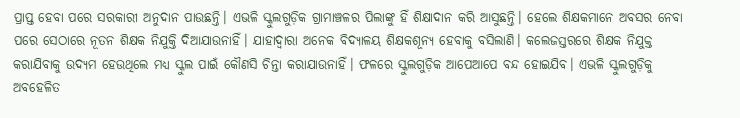ପ୍ରାପ୍ତ ହେବା ପରେ ସରକାରୀ ଅନୁଦାନ ପାଉଛନ୍ତି। ଏଭଳି ସ୍କୁଲଗୁଡ଼ିକ ଗ୍ରାମାଞ୍ଚଳର ପିଲାଙ୍କୁ ହିଁ ଶିକ୍ଷାଦାନ କରି ଆସୁଛନ୍ତି। ହେଲେ ଶିକ୍ଷକମାନେ ଅବସର ନେବା ପରେ ସେଠାରେ ନୂତନ ଶିକ୍ଷକ ନିଯୁକ୍ତି ଦିଆଯାଉନାହିଁ। ଯାହାଦ୍ଵାରା ଅନେକ ବିଦ୍ୟାଳୟ ଶିକ୍ଷକଶୂନ୍ୟ ହେବାକୁ ବସିଲାଣି। କଲେଜସ୍ତରରେ ଶିକ୍ଷକ ନିଯୁକ୍ତ କରାଯିବାକୁ ଉଦ୍ୟମ ହେଉଥିଲେ ମଧ୍ୟ ସ୍କୁଲ ପାଇଁ କୌଣସି ଚିନ୍ତା କରାଯାଉନାହିଁ। ଫଳରେ ସ୍କୁଲଗୁଡ଼ିକ ଆପେଆପେ ବନ୍ଦ ହୋଇଯିବ। ଏଭଳି ସ୍କୁଲଗୁଡ଼ିକୁ ଅବହେଳିତ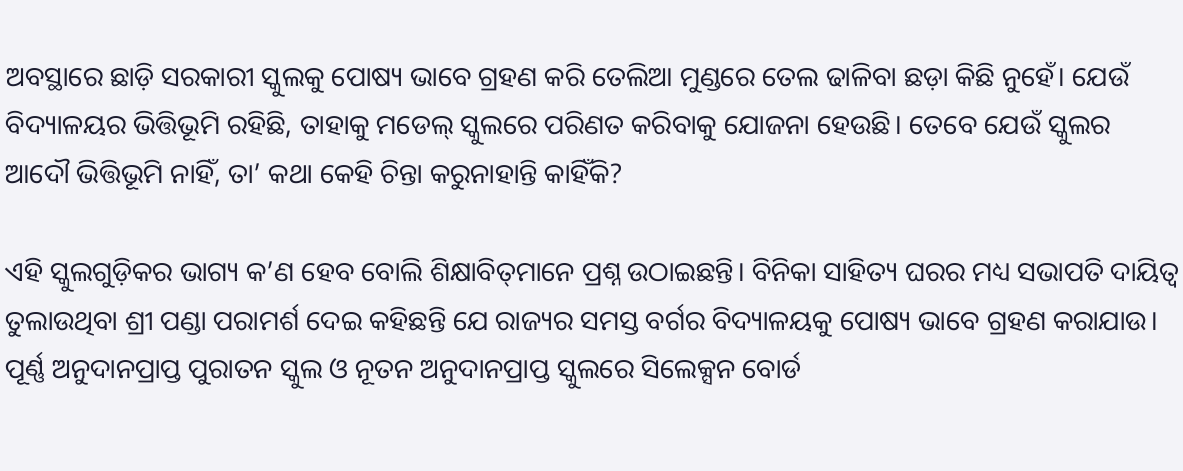ଅବସ୍ଥାରେ ଛାଡ଼ି ସରକାରୀ ସ୍କୁଲକୁ ପୋଷ୍ୟ ଭାବେ ଗ୍ରହଣ କରି ତେଲିଆ ମୁଣ୍ଡରେ ତେଲ ଢ‌ାଳିବା ଛଡ଼ା କିଛି ନୁହେଁ। ଯେଉଁ ବିଦ୍ୟାଳୟର ଭିତ୍ତିଭୂମି ରହିଛି, ତାହାକୁ ମଡେଲ୍‌ ସ୍କୁଲରେ ପରିଣତ କରିବାକୁ ଯୋଜନା ହେଉଛି। ତେବେ ଯେଉଁ ସ୍କୁଲର ଆଦୌ ଭିତ୍ତିଭୂମି ନାହିଁ, ତା’ କଥା କେହି ଚିନ୍ତା କରୁନାହାନ୍ତି କାହିଁକି?

ଏହି ସ୍କୁଲଗୁଡ଼ିକର ଭାଗ୍ୟ କ’ଣ ହେବ ବୋଲି ଶିକ୍ଷାବିତ୍‌ମାନେ ପ୍ରଶ୍ନ ଉଠାଇଛନ୍ତି। ବିନିକା ସାହିତ୍ୟ ଘରର ମଧ୍ୟ ସଭାପତି ଦାୟିତ୍ବ ତୁଲାଉଥିବା ଶ୍ରୀ ପଣ୍ଡା ପରାମର୍ଶ ଦେଇ କହିଛନ୍ତି ଯେ ରାଜ୍ୟର ସମସ୍ତ ବର୍ଗର ବିଦ୍ୟାଳୟକୁ ପୋଷ୍ୟ ଭାବେ ଗ୍ରହଣ କରାଯାଉ। ପୂର୍ଣ୍ଣ ଅନୁଦାନପ୍ରାପ୍ତ ପୁରାତନ ସ୍କୁଲ ଓ ନୂତନ ଅନୁଦାନପ୍ରାପ୍ତ ସ୍କୁଲରେ ସିଲେକ୍ସନ ବୋର୍ଡ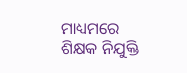ମାଧ୍ୟମରେ ଶିକ୍ଷକ ନିଯୁକ୍ତି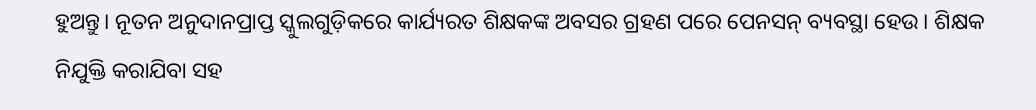ହୁଅନ୍ତୁ। ନୂତନ ଅନୁଦାନପ୍ରାପ୍ତ ସ୍କୁଲଗୁଡ଼ିକରେ କାର୍ଯ୍ୟରତ ଶିକ୍ଷକଙ୍କ ଅବସର ଗ୍ରହଣ ପରେ ପେନସନ୍ ବ୍ୟବସ୍ଥା ହେଉ। ଶିକ୍ଷକ ନିଯୁକ୍ତି କରାଯିବା ସହ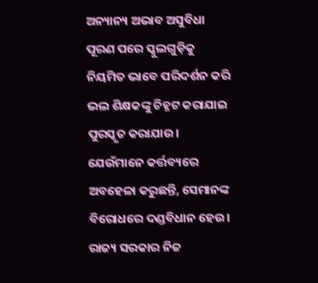ଅନ୍ୟାନ୍ୟ ଅଭାବ ଅସୁବିଧା ପୂରଣ ପରେ ସ୍କୁଲଗୁଡ଼ିକୁ ନିୟମିତ ଭାବେ ପରିଦର୍ଶନ କରି ଭଲ ଶିକ୍ଷକଙ୍କୁ ଚିହ୍ନଟ କରାଯାଇ ପୁରସ୍କୃତ କରାଯାଉ। ଯେଉଁମାନେ କର୍ତ୍ତବ୍ୟରେ ଅବହେଳା କରୁଛନ୍ତି, ସେମାନଙ୍କ ବିରୋଧରେ ଦଣ୍ଡବିଧାନ ହେଉ। ରାଜ୍ୟ ସରକାର ନିଜ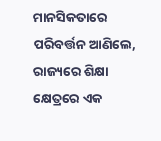ମାନସିକତାରେ ପରିବର୍ତ୍ତନ ଆଣିଲେ, ରାଜ୍ୟରେ ଶିକ୍ଷା କ୍ଷେତ୍ରରେ ଏକ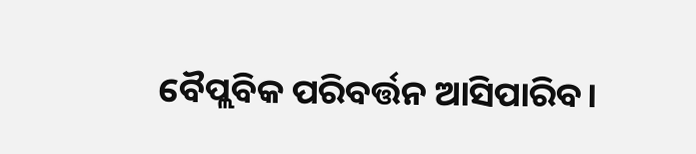ବୈପ୍ଲବିକ ପରିବର୍ତ୍ତନ ଆସିପାରିବ।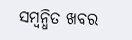ସମ୍ବନ୍ଧିତ ଖବର